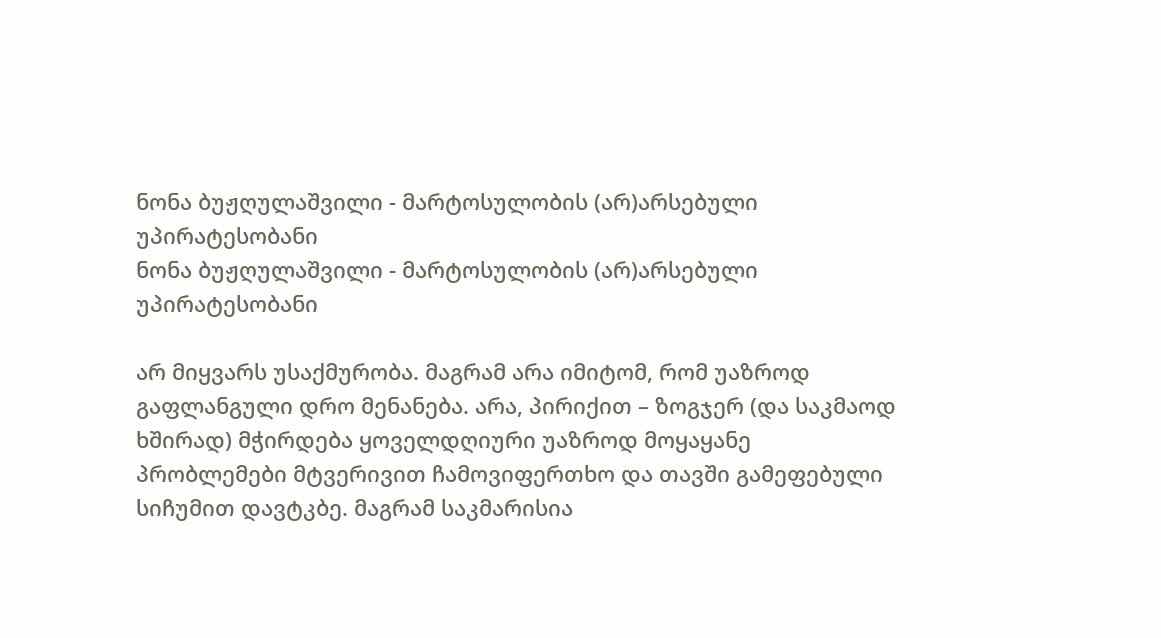ნონა ბუჟღულაშვილი - მარტოსულობის (არ)არსებული უპირატესობანი
ნონა ბუჟღულაშვილი - მარტოსულობის (არ)არსებული უპირატესობანი

არ მიყვარს უსაქმურობა. მაგრამ არა იმიტომ, რომ უაზროდ გაფლანგული დრო მენანება. არა, პირიქით – ზოგჯერ (და საკმაოდ ხშირად) მჭირდება ყოველდღიური უაზროდ მოყაყანე პრობლემები მტვერივით ჩამოვიფერთხო და თავში გამეფებული სიჩუმით დავტკბე. მაგრამ საკმარისია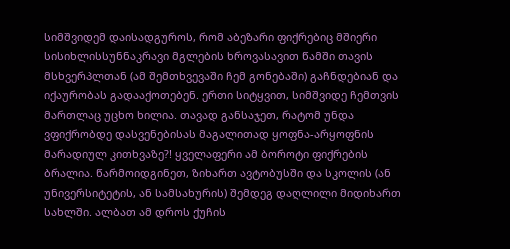სიმშვიდემ დაისადგუროს, რომ აბეზარი ფიქრებიც მშიერი სისიხლისსუნნაკრავი მგლების ხროვასავით წამში თავის მსხვერპლთან (ამ შემთხვევაში ჩემ გონებაში) გაჩნდებიან და იქაურობას გადააქოთებენ. ერთი სიტყვით, სიმშვიდე ჩემთვის მართლაც უცხო ხილია. თავად განსაჯეთ, რატომ უნდა ვფიქრობდე დასვენებისას მაგალითად ყოფნა-არყოფნის მარადიულ კითხვაზე?! ყველაფერი ამ ბოროტი ფიქრების ბრალია. წარმოიდგინეთ, ზიხართ ავტობუსში და სკოლის (ან უნივერსიტეტის, ან სამსახურის) შემდეგ დაღლილი მიდიხართ სახლში. ალბათ ამ დროს ქუჩის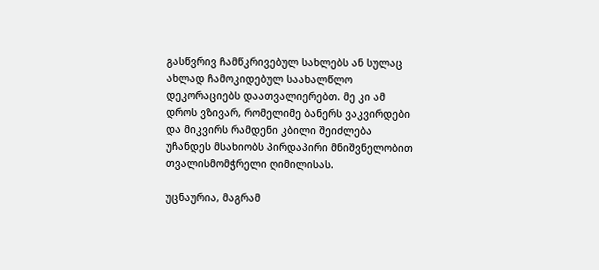გასწვრივ ჩამწკრივებულ სახლებს ან სულაც ახლად ჩამოკიდებულ საახალწლო დეკორაციებს დაათვალიერებთ. მე კი ამ დროს ვზივარ, რომელიმე ბანერს ვაკვირდები და მიკვირს რამდენი კბილი შეიძლება უჩანდეს მსახიობს პირდაპირი მნიშვნელობით თვალისმომჭრელი ღიმილისას.

უცნაურია, მაგრამ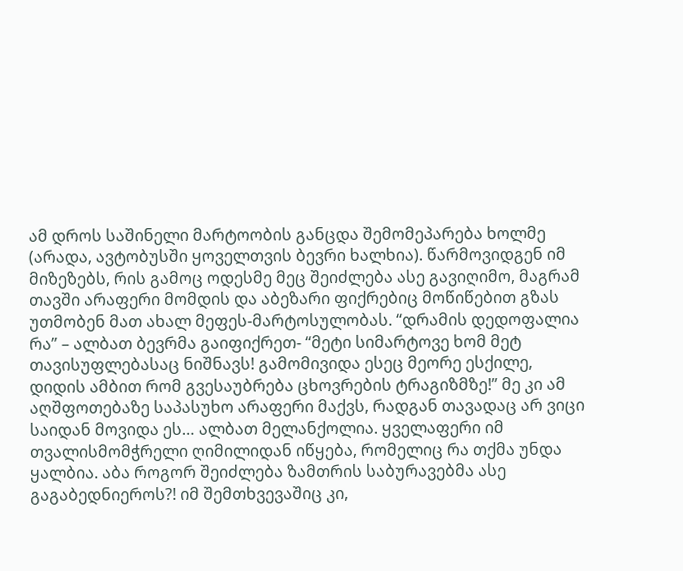ამ დროს საშინელი მარტოობის განცდა შემომეპარება ხოლმე (არადა, ავტობუსში ყოველთვის ბევრი ხალხია). წარმოვიდგენ იმ მიზეზებს, რის გამოც ოდესმე მეც შეიძლება ასე გავიღიმო, მაგრამ თავში არაფერი მომდის და აბეზარი ფიქრებიც მოწიწებით გზას უთმობენ მათ ახალ მეფეს-მარტოსულობას. “დრამის დედოფალია რა” – ალბათ ბევრმა გაიფიქრეთ- “მეტი სიმარტოვე ხომ მეტ თავისუფლებასაც ნიშნავს! გამომივიდა ესეც მეორე ესქილე, დიდის ამბით რომ გვესაუბრება ცხოვრების ტრაგიზმზე!” მე კი ამ აღშფოთებაზე საპასუხო არაფერი მაქვს, რადგან თავადაც არ ვიცი საიდან მოვიდა ეს… ალბათ მელანქოლია. ყველაფერი იმ თვალისმომჭრელი ღიმილიდან იწყება, რომელიც რა თქმა უნდა ყალბია. აბა როგორ შეიძლება ზამთრის საბურავებმა ასე გაგაბედნიეროს?! იმ შემთხვევაშიც კი,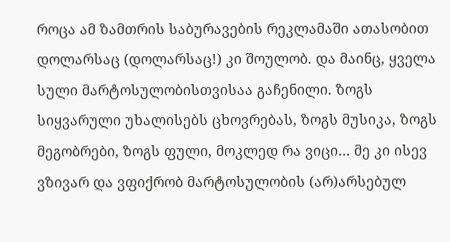როცა ამ ზამთრის საბურავების რეკლამაში ათასობით დოლარსაც (დოლარსაც!) კი შოულობ. და მაინც, ყველა სული მარტოსულობისთვისაა გაჩენილი. ზოგს სიყვარული უხალისებს ცხოვრებას, ზოგს მუსიკა, ზოგს მეგობრები, ზოგს ფული, მოკლედ რა ვიცი… მე კი ისევ ვზივარ და ვფიქრობ მარტოსულობის (არ)არსებულ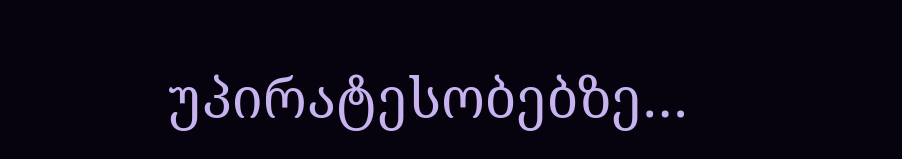უპირატესობებზე…